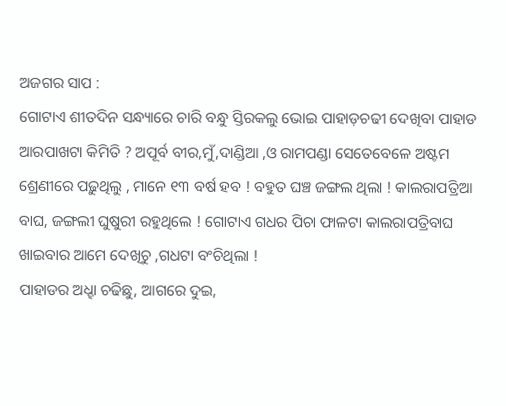ଅଜଗର ସାପ :
ଗୋଟାଏ ଶୀତଦିନ ସନ୍ଧ୍ୟାରେ ଚାରି ବନ୍ଧୁ ସ୍ତିରକଲୁ ଭୋଇ ପାହାଡ଼ଚଢୀ ଦେଖିବା ପାହାଡ ଆରପାଖଟା କିମିତି ? ଅପୂର୍ବ ବୀର,ମୁଁ,ଦାଣ୍ଡିଆ ,ଓ ରାମପଣ୍ଡା ସେତେବେଳେ ଅଷ୍ଟମ ଶ୍ରେଣୀରେ ପଢ଼ୁଥିଲୁ , ମାନେ ୧୩ ବର୍ଷ ହବ ! ବହୁତ ଘଞ୍ଚ ଜଙ୍ଗଲ ଥିଲା ! କାଲରାପତ୍ରିଆ ବାଘ, ଜଙ୍ଗଲୀ ଘୁଷୁରୀ ରହୁଥିଲେ ! ଗୋଟାଏ ଗଧର ପିଚା ଫାଳଟା କାଲରାପତ୍ରିବାଘ ଖାଇବାର ଆମେ ଦେଖିଚୁ ,ଗଧଟା ବଂଚିଥିଲା !
ପାହାଡର ଅଧ୍ହା ଚଢିଛୁ, ଆଗରେ ଦୁଇ,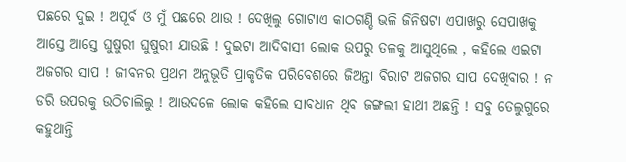ପଛରେ ଦୁଇ ! ଅପୂର୍ବ ଓ ମୁଁ ପଛରେ ଥାଉ ! ଦେଖିଲୁ ଗୋଟାଏ କାଠଗଣ୍ଡି ଭଳି ଜିନିଷଟା ଏପାଖରୁ ସେପାଖକୁ ଆସ୍ତେ ଆସ୍ତେ ଘୁଷୁରୀ ଘୁଷୁରୀ ଯାଉଛି ! ଦୁଇଟା ଆଦିବାସୀ ଲୋକ ଉପରୁ ତଳକୁ ଆସୁଥିଲେ , କହିଲେ ଏଇଟା ଅଜଗର ସାପ ! ଜୀବନର ପ୍ରଥମ ଅନୁଭୂତି ପ୍ରାକୃତିକ ପରିବେଶରେ ଜିଅନ୍ତା ବିରାଟ ଅଜଗର ସାପ ଦେଖିବାର ! ନ ଡରି ଉପରକୁ ଉଠିଚାଲିଲୁ ! ଆଉଦଳେ ଲୋକ କହିଲେ ସାବଧାନ ଥିବ ଜଙ୍ଗଲୀ ହାଥୀ ଅଛନ୍ତି ! ସବୁ ତେଲୁଗୁରେ କହୁଥାନ୍ତି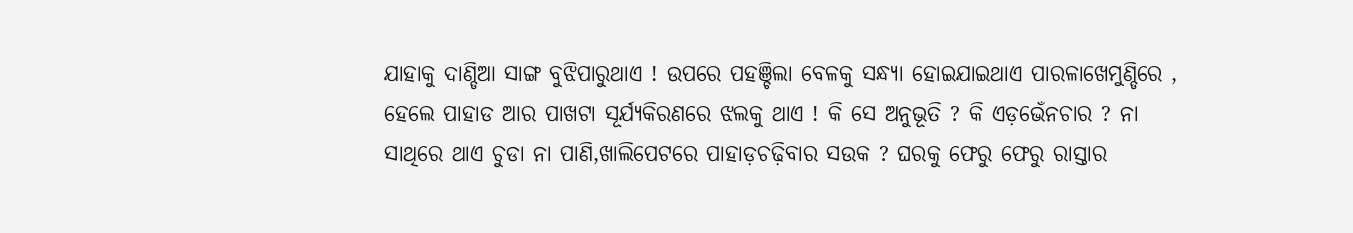ଯାହାକୁ ଦାଣ୍ଡିଆ ସାଙ୍ଗ ବୁଝିପାରୁଥାଏ ! ଉପରେ ପହଞ୍ଚିଲା ବେଳକୁ ସନ୍ଧ୍ୟା ହୋଇଯାଇଥାଏ ପାରଳାଖେମୁଣ୍ଡିରେ , ହେଲେ ପାହାଡ ଆର ପାଖଟା ସୂର୍ଯ୍ୟକିରଣରେ ଝଲକୁ ଥାଏ ! କି ସେ ଅନୁଭୂତି ? କି ଏଡ଼ଭେଁନଚାର ? ନା ସାଥିରେ ଥାଏ ଚୁଡା ନା ପାଣି,ଖାଲିପେଟରେ ପାହାଡ଼ଚଢ଼ିବାର ସଉକ ? ଘରକୁ ଫେରୁ ଫେରୁ ରାସ୍ତାର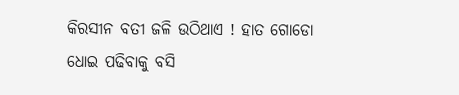କିରସୀନ ବତୀ ଜଳି ଉଠିଥାଏ ! ହାତ ଗୋଡୋ ଧୋଇ ପଢିବାକୁ ବସି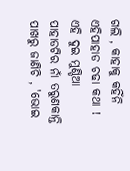ଗଲି , କାହାକୁ କହିଁନି ଏହିପାହାଡ ଚଢା କଥା !
ଏହି ଦୁଇ ମୁଣ୍ଡିଆ ପାହାଡଟିର ନାଁ ତରୁଣକାନ୍ତି ପାଖରୁ ଜାଣିଚି , 'ଭୋଇ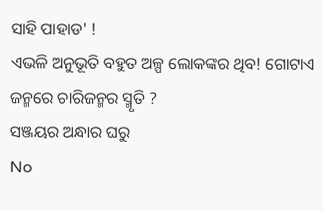ସାହି ପାହାଡ' !
ଏଭଳି ଅନୁଭୂତି ବହୁତ ଅଳ୍ପ ଲୋକଙ୍କର ଥିବ! ଗୋଟାଏ ଜନ୍ମରେ ଚାରିଜନ୍ମର ସ୍ମୃତି ?
ସଞ୍ଜୟର ଅନ୍ଧାର ଘରୁ
No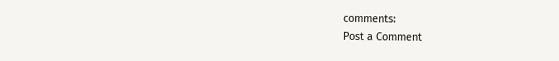comments:
Post a Comment